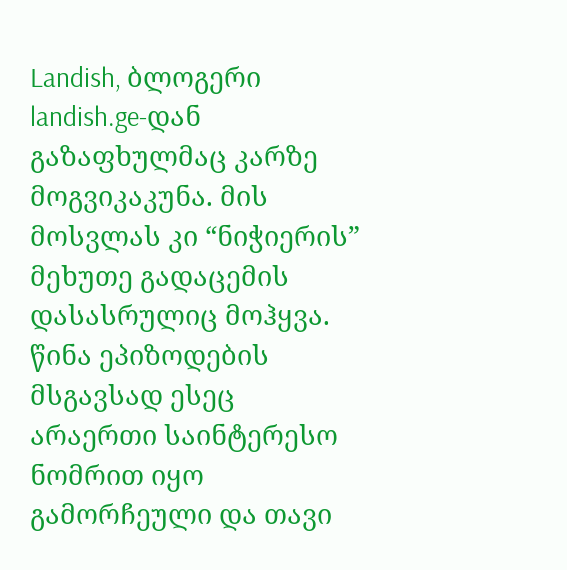Landish, ბლოგერი landish.ge-დან
გაზაფხულმაც კარზე მოგვიკაკუნა. მის მოსვლას კი “ნიჭიერის” მეხუთე გადაცემის დასასრულიც მოჰყვა. წინა ეპიზოდების მსგავსად ესეც არაერთი საინტერესო ნომრით იყო გამორჩეული და თავი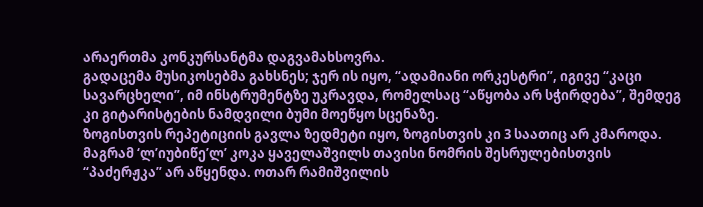არაერთმა კონკურსანტმა დაგვამახსოვრა.
გადაცემა მუსიკოსებმა გახსნეს; ჯერ ის იყო, “ადამიანი ორკესტრი”, იგივე “კაცი სავარცხელი”, იმ ინსტრუმენტზე უკრავდა, რომელსაც “აწყობა არ სჭირდება”, შემდეგ კი გიტარისტების ნამდვილი ბუმი მოეწყო სცენაზე.
ზოგისთვის რეპეტიციის გავლა ზედმეტი იყო, ზოგისთვის კი 3 საათიც არ კმაროდა. მაგრამ ‘ლ’იუბიწე’ლ’ კოკა ყაველაშვილს თავისი ნომრის შესრულებისთვის “პაძერჟკა” არ აწყენდა. ოთარ რამიშვილის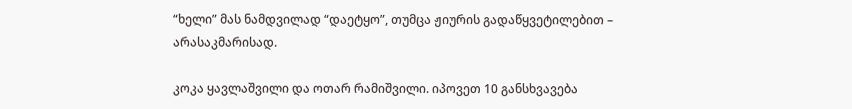“ხელი” მას ნამდვილად “დაეტყო”, თუმცა ჟიურის გადაწყვეტილებით – არასაკმარისად.

კოკა ყავლაშვილი და ოთარ რამიშვილი. იპოვეთ 10 განსხვავება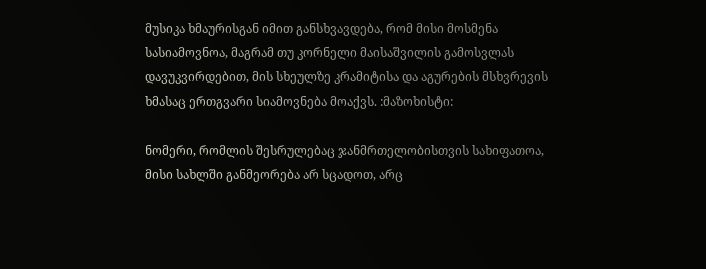მუსიკა ხმაურისგან იმით განსხვავდება, რომ მისი მოსმენა სასიამოვნოა, მაგრამ თუ კორნელი მაისაშვილის გამოსვლას დავუკვირდებით, მის სხეულზე კრამიტისა და აგურების მსხვრევის ხმასაც ერთგვარი სიამოვნება მოაქვს. :მაზოხისტი:

ნომერი, რომლის შესრულებაც ჯანმრთელობისთვის სახიფათოა, მისი სახლში განმეორება არ სცადოთ, არც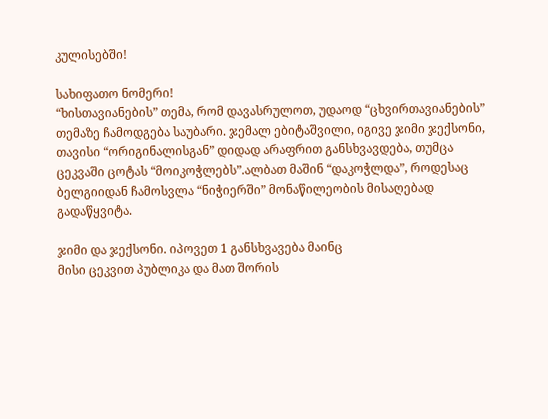კულისებში!

სახიფათო ნომერი!
“ხისთავიანების” თემა, რომ დავასრულოთ, უდაოდ “ცხვირთავიანების” თემაზე ჩამოდგება საუბარი. ჯემალ ებიტაშვილი, იგივე ჯიმი ჯექსონი, თავისი “ორიგინალისგან” დიდად არაფრით განსხვავდება, თუმცა ცეკვაში ცოტას “მოიკოჭლებს”.ალბათ მაშინ “დაკოჭლდა”, როდესაც ბელგიიდან ჩამოსვლა “ნიჭიერში” მონაწილეობის მისაღებად გადაწყვიტა.

ჯიმი და ჯექსონი. იპოვეთ 1 განსხვავება მაინც
მისი ცეკვით პუბლიკა და მათ შორის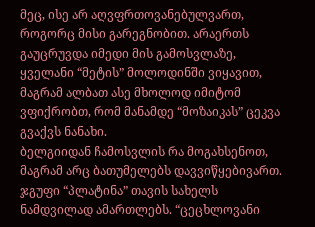მეც, ისე არ აღვფრთოვანებულვართ, როგორც მისი გარეგნობით. არაერთს გაუცრუვდა იმედი მის გამოსვლაზე, ყველანი “მეტის” მოლოდინში ვიყავით, მაგრამ ალბათ ასე მხოლოდ იმიტომ ვფიქრობთ, რომ მანამდე “მოზაიკას” ცეკვა გვაქვს ნანახი.
ბელგიიდან ჩამოსვლის რა მოგახსენოთ, მაგრამ არც ბათუმელებს დავვიწყებივართ. ჯგუფი “პლატინა” თავის სახელს ნამდვილად ამართლებს. “ცეცხლოვანი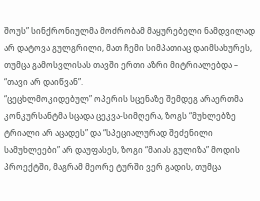შოუს” სინქრონიულმა მოძრობამ მაყურებელი ნამდვილად არ დატოვა გულგრილი, მათ ჩემი სიმპათიაც დაიმსახურეს, თუმცა გამოსვლისას თავში ერთი აზრი მიტრიალებდა – “თავი არ დაიწვან”.
“ცეცხლმოკიდებულ” ოპერის სცენაზე შემდეგ არაერთმა კონკურსანტმა სცადა ცეკვა-სიმღერა, ზოგს “მუხლებზე ტრიალი არ აცადეს” და “სპეციალურად შეძენილი სამუხლეები” არ დაუფასეს, ზოგი “მაიას გულიზა” მოდის პროექტში, მაგრამ მეორე ტურში ვერ გადის, თუმცა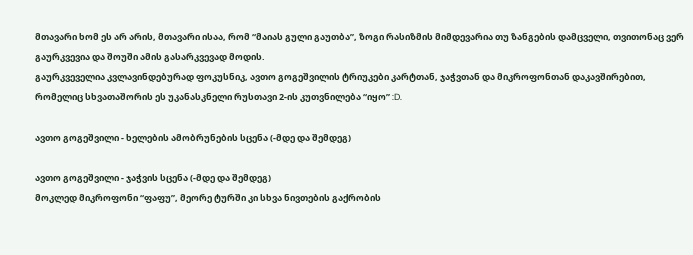მთავარი ხომ ეს არ არის, მთავარი ისაა, რომ “მაიას გული გაუთბა”, ზოგი რასიზმის მიმდევარია თუ ზანგების დამცველი, თვითონაც ვერ გაურკვევია და შოუში ამის გასარკვევად მოდის.
გაურკვეველია კვლავინდებურად ფოკუსნიკ, ავთო გოგეშვილის ტრიუკები კარტთან, ჯაჭვთან და მიკროფონთან დაკავშირებით, რომელიც სხვათაშორის ეს უკანასკნელი რუსთავი 2-ის კუთვნილება “იყო” :D.

ავთო გოგეშვილი - ხელების ამობრუნების სცენა (-მდე და შემდეგ)

ავთო გოგეშვილი - ჯაჭვის სცენა (-მდე და შემდეგ)
მოკლედ მიკროფონი “ფაფუ”, მეორე ტურში კი სხვა ნივთების გაქრობის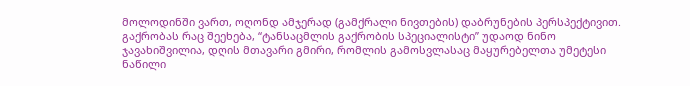მოლოდინში ვართ, ოღონდ ამჯერად (გამქრალი ნივთების) დაბრუნების პერსპექტივით.
გაქრობას რაც შეეხება, “ტანსაცმლის გაქრობის სპეციალისტი” უდაოდ ნინო ჯავახიშვილია, დღის მთავარი გმირი, რომლის გამოსვლასაც მაყურებელთა უმეტესი ნაწილი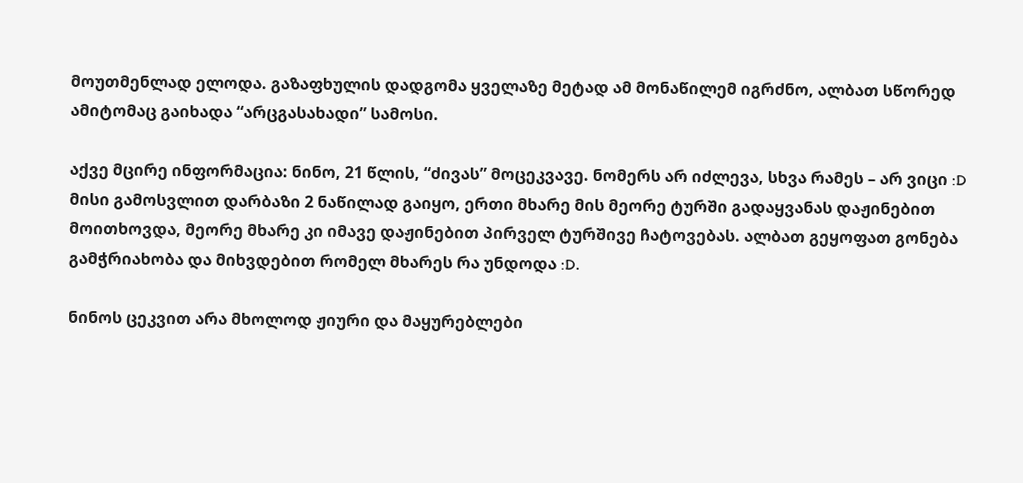მოუთმენლად ელოდა. გაზაფხულის დადგომა ყველაზე მეტად ამ მონაწილემ იგრძნო, ალბათ სწორედ ამიტომაც გაიხადა “არცგასახადი” სამოსი.

აქვე მცირე ინფორმაცია: ნინო, 21 წლის, “ძივას” მოცეკვავე. ნომერს არ იძლევა, სხვა რამეს – არ ვიცი :D
მისი გამოსვლით დარბაზი 2 ნაწილად გაიყო, ერთი მხარე მის მეორე ტურში გადაყვანას დაჟინებით მოითხოვდა, მეორე მხარე კი იმავე დაჟინებით პირველ ტურშივე ჩატოვებას. ალბათ გეყოფათ გონება გამჭრიახობა და მიხვდებით რომელ მხარეს რა უნდოდა :D.

ნინოს ცეკვით არა მხოლოდ ჟიური და მაყურებლები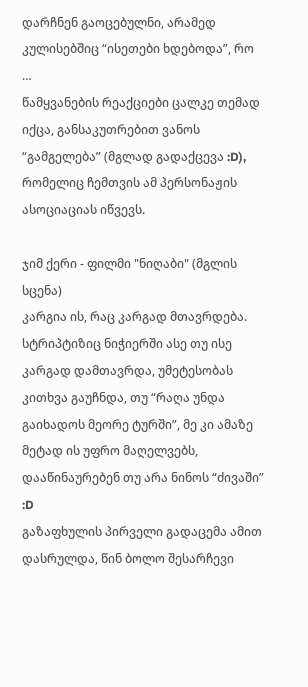დარჩნენ გაოცებულნი, არამედ კულისებშიც “ისეთები ხდებოდა”, რო …
წამყვანების რეაქციები ცალკე თემად იქცა, განსაკუთრებით ვანოს “გამგელება” (მგლად გადაქცევა :D), რომელიც ჩემთვის ამ პერსონაჟის ასოციაციას იწვევს.

ჯიმ ქერი - ფილმი "ნიღაბი" (მგლის სცენა)
კარგია ის, რაც კარგად მთავრდება. სტრიპტიზიც ნიჭიერში ასე თუ ისე კარგად დამთავრდა, უმეტესობას კითხვა გაუჩნდა, თუ “რაღა უნდა გაიხადოს მეორე ტურში”, მე კი ამაზე მეტად ის უფრო მაღელვებს, დააწინაურებენ თუ არა ნინოს “ძივაში” :D
გაზაფხულის პირველი გადაცემა ამით დასრულდა, წინ ბოლო შესარჩევი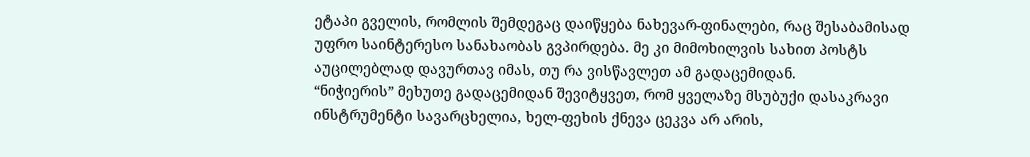ეტაპი გველის, რომლის შემდეგაც დაიწყება ნახევარ-ფინალები, რაც შესაბამისად უფრო საინტერესო სანახაობას გვპირდება. მე კი მიმოხილვის სახით პოსტს აუცილებლად დავურთავ იმას, თუ რა ვისწავლეთ ამ გადაცემიდან.
“ნიჭიერის” მეხუთე გადაცემიდან შევიტყვეთ, რომ ყველაზე მსუბუქი დასაკრავი ინსტრუმენტი სავარცხელია, ხელ-ფეხის ქნევა ცეკვა არ არის,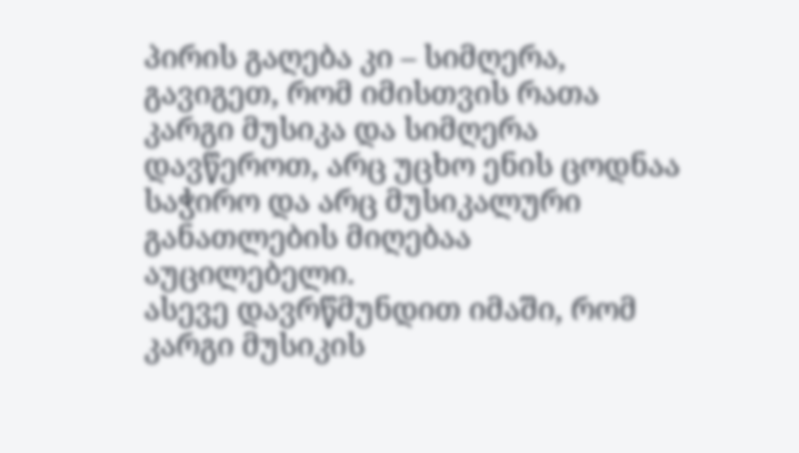პირის გაღება კი – სიმღერა, გავიგეთ, რომ იმისთვის რათა კარგი მუსიკა და სიმღერა დავწეროთ, არც უცხო ენის ცოდნაა საჭირო და არც მუსიკალური განათლების მიღებაა აუცილებელი.
ასევე დავრწმუნდით იმაში, რომ კარგი მუსიკის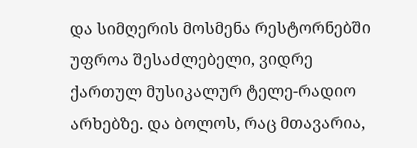და სიმღერის მოსმენა რესტორნებში უფროა შესაძლებელი, ვიდრე ქართულ მუსიკალურ ტელე-რადიო არხებზე. და ბოლოს, რაც მთავარია,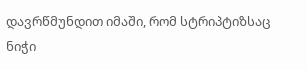დავრწმუნდით იმაში, რომ სტრიპტიზსაც ნიჭი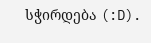სჭირდება (:D).